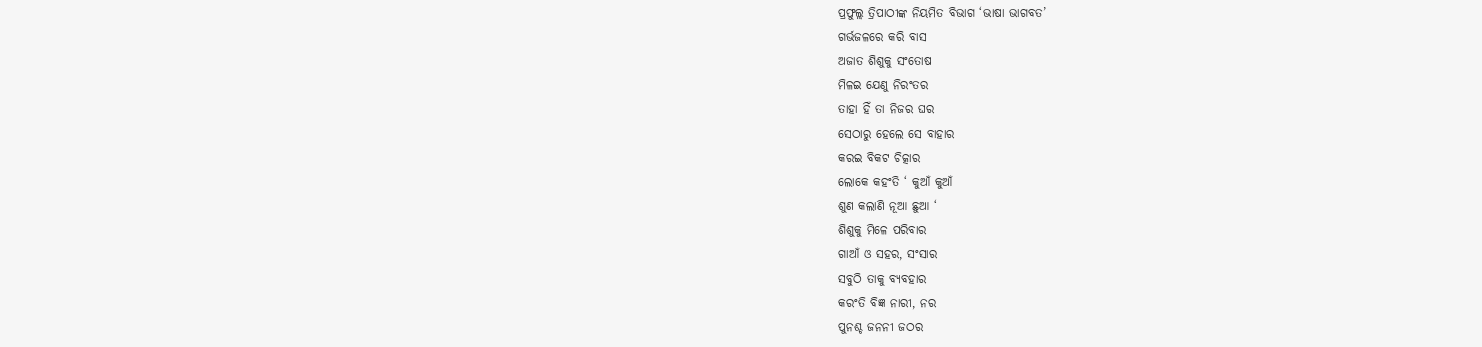ପ୍ରଫୁଲ୍ଲ ତ୍ରିପାଠୀଙ୍କ ନିୟମିତ ବିଭାଗ ‘ଭାଷା ଭାଗବତ’
ଗର୍ଭଜଳରେ କରି ବାସ
ଅଜାତ ଶିଶୁକୁ ସଂତୋଷ
ମିଳଇ ଯେଣୁ ନିରଂତର
ତାହା ହିଁ ତା ନିଜର ଘର
ସେଠାରୁ ହେଲେ ସେ ବାହାର
କରଇ ବିକଟ ଚିତ୍କାର
ଲୋକେ କହଂତି ‘ କୁଆଁ କୁଆଁ
ଶୁଣ କଲାଣି ନୂଆ ଛୁଆ ‘
ଶିଶୁକୁ ମିଳେ ପରିବାର
ଗାଆଁ ଓ ସହର, ସଂସାର
ସବୁଠି ତାକୁ ବ୍ୟବହାର
କରଂତି ବିଜ୍ଞ ନାରୀ, ନର
ପୁନଶ୍ଚ ଜନନୀ ଜଠର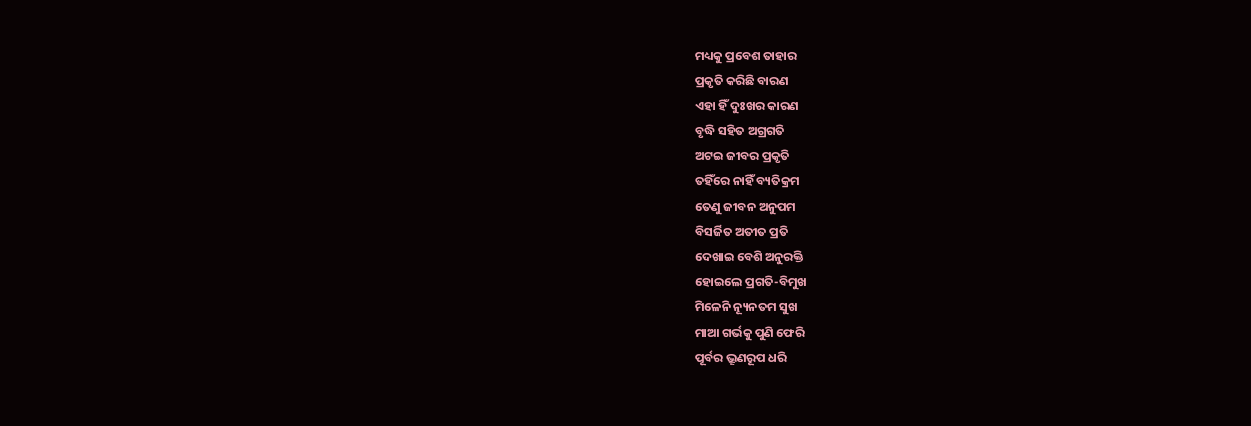ମଧ୍ୟକୁ ପ୍ରବେଶ ତାହାର
ପ୍ରକୃତି କରିଛି ବାରଣ
ଏହା ହିଁ ଦୁଃଖର କାରଣ
ବୃଦ୍ଧି ସହିତ ଅଗ୍ରଗତି
ଅଟଇ ଜୀବର ପ୍ରକୃତି
ତହିଁରେ ନାହିଁ ବ୍ୟତିକ୍ରମ
ତେଣୁ ଜୀବନ ଅନୁପମ
ବିସର୍ଜିତ ଅତୀତ ପ୍ରତି
ଦେଖାଇ ବେଶି ଅନୁରକ୍ତି
ହୋଇଲେ ପ୍ରଗତି-ବିମୁଖ
ମିଳେନି ନ୍ୟୂନତମ ସୁଖ
ମାଆ ଗର୍ଭକୁ ପୁଣି ଫେରି
ପୂର୍ବର ଭ୍ରୂଣରୂପ ଧରି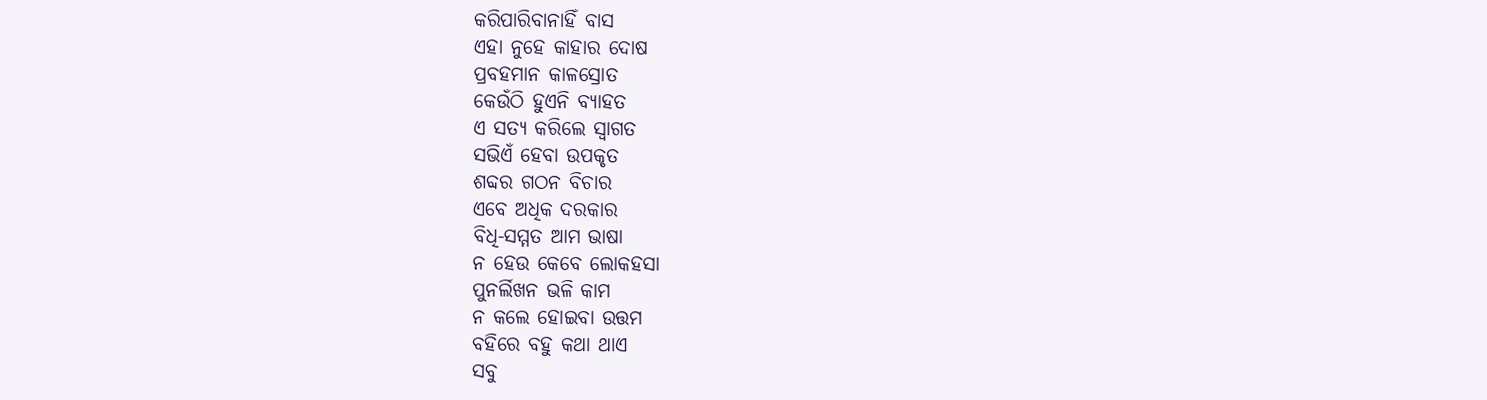କରିପାରିବାନାହିଁ ବାସ
ଏହା ନୁହେ କାହାର ଦୋଷ
ପ୍ରବହମାନ କାଳସ୍ରୋତ
କେଉଁଠି ହୁଏନି ବ୍ୟାହତ
ଏ ସତ୍ୟ କରିଲେ ସ୍ବାଗତ
ସଭିଏଁ ହେବା ଉପକୃତ
ଶବ୍ଦର ଗଠନ ବିଚାର
ଏବେ ଅଧିକ ଦରକାର
ବିଧି-ସମ୍ମତ ଆମ ଭାଷା
ନ ହେଉ କେବେ ଲୋକହସା
ପୁନର୍ଲିଖନ ଭଳି କାମ
ନ କଲେ ହୋଇବା ଉତ୍ତମ
ବହିରେ ବହୁ କଥା ଥାଏ
ସବୁ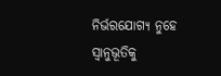ନିର୍ଭରଯୋଗ୍ୟ ନୁହେ
ସ୍ବାନୁଭୂତିକୁ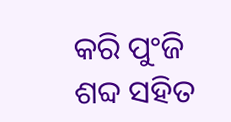କରି ପୁଂଜି
ଶବ୍ଦ ସହିତ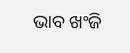ଭାବ ଖଂଜି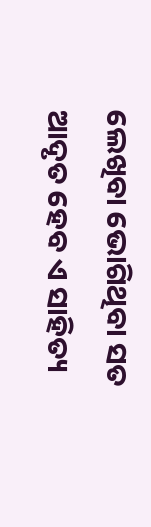ଲେଖିବା ଭୋଗିଥିବା ସତ
ଆଦୃତ ହେବ ଏ ସାହିତ୍ୟ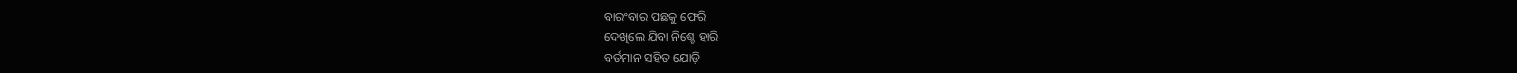ବାରଂବାର ପଛକୁ ଫେରି
ଦେଖିଲେ ଯିବା ନିଶ୍ଚେ ହାରି
ବର୍ତମାନ ସହିତ ଯୋଡ଼ି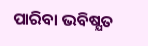ପାରିବା ଭବିଷ୍ଯତ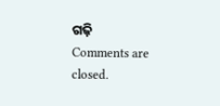ଗଢ଼ି
Comments are closed.